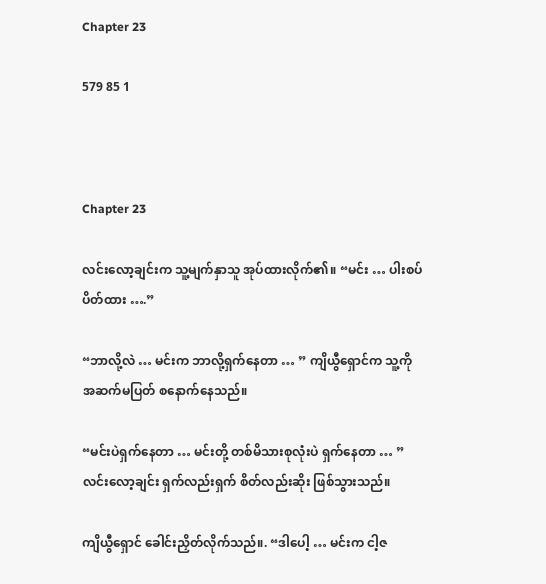Chapter 23

579 85 1



Chapter 23

လင်းလော့ချင်းက သူ့မျက်နှာသူ အုပ်ထားလိုက်၏။ “မင်း … ပါးစပ်ပိတ်ထား ….”

“ဘာလို့လဲ … မင်းက ဘာလို့ရှက်နေတာ … ” ကျိယွီရှောင်က သူ့ကို အဆက်မပြတ် စနောက်နေသည်။

“မင်းပဲရှက်နေတာ … မင်းတို့ တစ်မိသားစုလုံးပဲ ရှက်နေတာ … ” လင်းလော့ချင်း ရှက်လည်းရှက် စိတ်လည်းဆိုး ဖြစ်သွားသည်။

ကျိယွီရှောင် ခေါင်းညှိတ်လိုက်သည်။. “ဒါပေါ့ … မင်းက ငါ့ဇ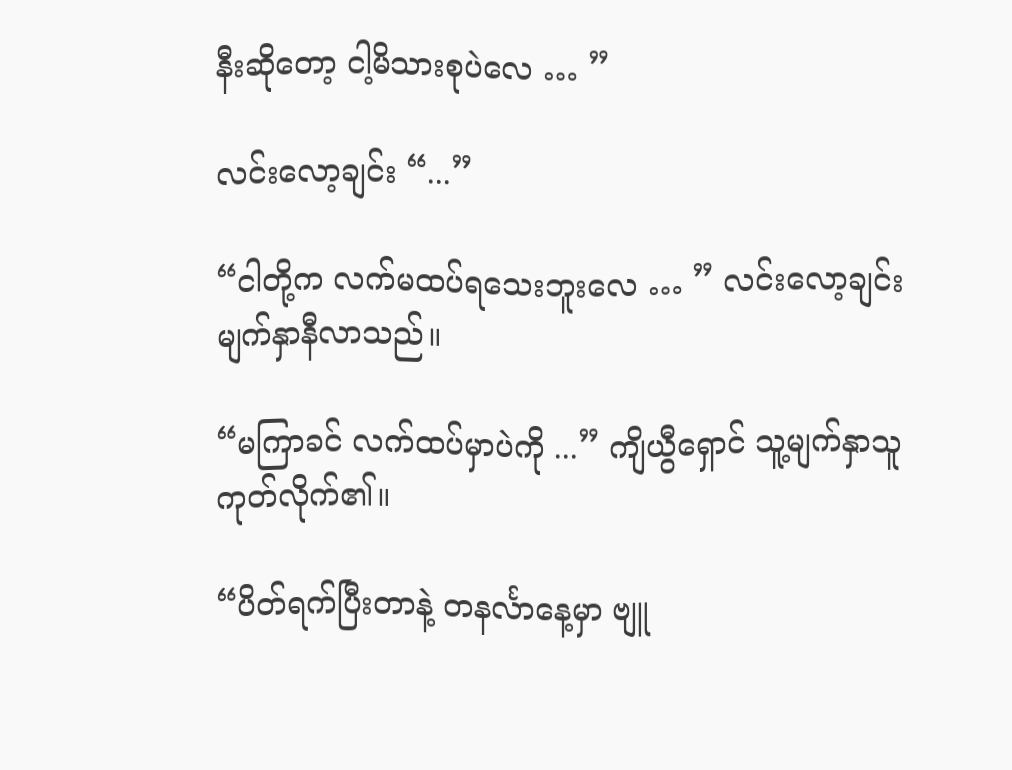နီးဆိုတော့ ငါ့မိသားစုပဲလေ … ”

လင်းလော့ချင်း “...”

“ငါတို့က လက်မထပ်ရသေးဘူးလေ … ” လင်းလော့ချင်း မျက်နှာနီလာသည်။

“မကြာခင် လက်ထပ်မှာပဲကို ...” ကျိယွီရှောင် သူ့မျက်နှာသူ ကုတ်လိုက်၏။

“ပိတ်ရက်ပြီးတာနဲ့ တနင်္လာနေ့မှာ ဗျူ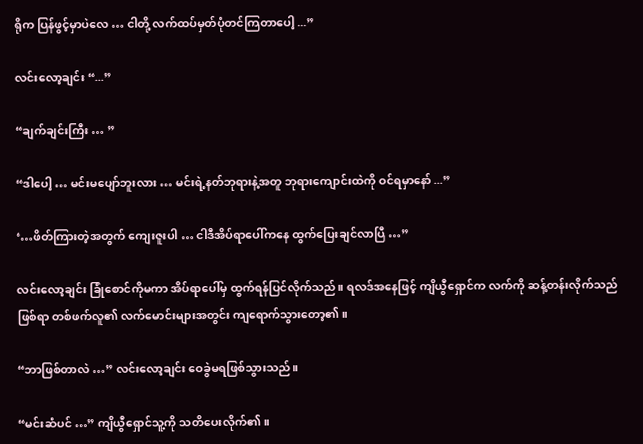ရိုက ပြန်ဖွင့်မှာပဲလေ … ငါတို့ လက်ထပ်မှတ်ပုံတင်ကြတာပေါ့ ...”

လင်းလော့ချင်း “...”

“ချက်ချင်းကြီး … ”

“ဒါပေါ့ … မင်းမပျော်ဘူးလား … မင်းရဲ့နတ်ဘုရားနဲ့အတူ ဘုရားကျောင်းထဲကို ဝင်ရမှာနော် ...”

‘…ဖိတ်ကြားတဲ့အတွက် ကျေးဇူးပါ … ငါဒီအိပ်ရာပေါ်ကနေ ထွက်ပြေးချင်လာပြီ …”

လင်းလော့ချင်း ခြုံစောင်ကိုမကာ အိပ်ရာပေါ်မှ ထွက်ရန်ပြင်လိုက်သည်။ ရလဒ်အနေဖြင့် ကျိယွီရှောင်က လက်ကို ဆန့်တန်းလိုက်သည်ဖြစ်ရာ တစ်ဖက်လူ၏ လက်မောင်းများအတွင်း ကျရောက်သွားတော့၏။

“ဘာဖြစ်တာလဲ …” လင်းလော့ချင်း ဝေခွဲမရဖြစ်သွားသည်။

“မင်းဆံပင် …” ကျိယွီရှောင်သူ့ကို သတိပေးလိုက်၏။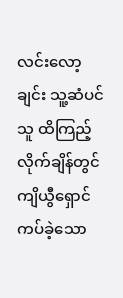လင်းလော့ချင်း သူ့ဆံပင်သူ ထိကြည့်လိုက်ချိန်တွင် ကျိယွီရှောင် ကပ်ခဲ့သော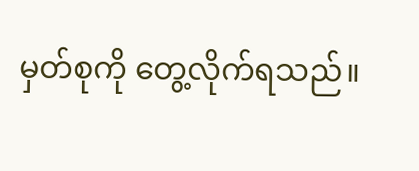မှတ်စုကို တွေ့လိုက်ရသည်။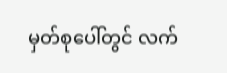မှတ်စုပေါ်တွင် လက်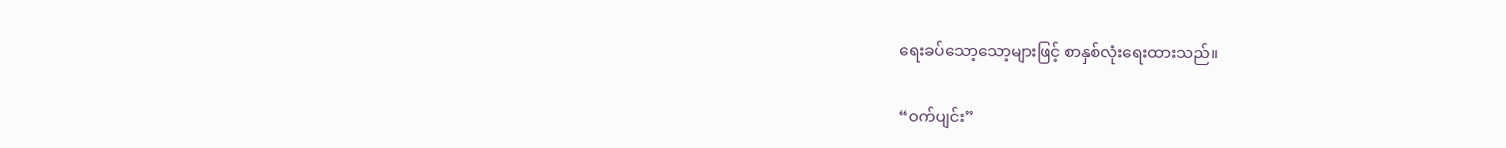ရေးခပ်သော့သော့များဖြင့် စာနှစ်လုံးရေးထားသည်။

“ဝက်ပျင်း”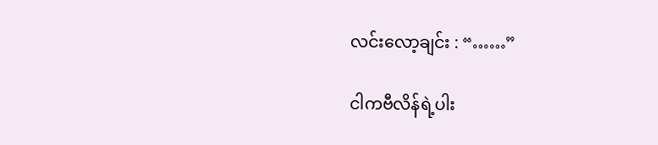လင်းလော့ချင်း : “……”

ငါကဗီလိန်ရဲ့ပါး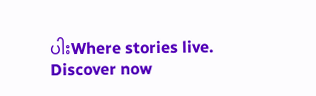ပါးWhere stories live. Discover now